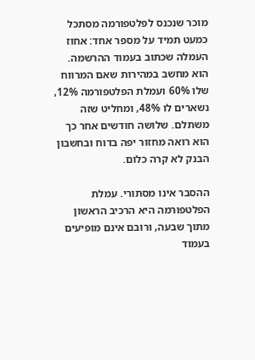מוכר שנכנס לפלטפורמה מסתכל כמעט תמיד על מספר אחד: אחוז העמלה שכתוב בעמוד ההרשמה. הוא מחשב במהירות שאם המרווח שלו 60% ועמלת הפלטפורמה 12%, נשארים לו 48%, ומחליט שזה משתלם. שלושה חודשים אחר כך הוא רואה מחזור יפה בדוח ובחשבון הבנק לא קרה כלום.

ההסבר אינו מסתורי. עמלת הפלטפורמה היא הרכיב הראשון מתוך שבעה, ורובם אינם מופיעים בעמוד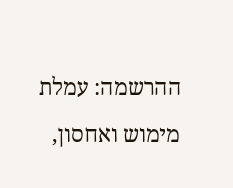ההרשמה: עמלת מימוש ואחסון,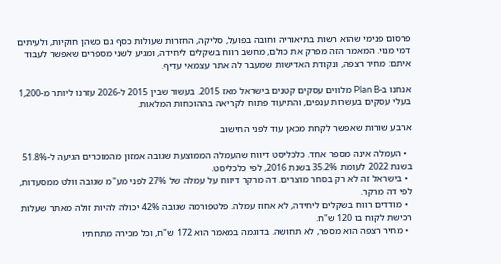פרסום פנימי שהוא רשות בתיאוריה וחובה בפועל, סליקה, החזרות שעולות כסף גם כשהן חוקיות, ולעיתים דמי מנוי. המאמר הזה מפרק את כולם, מחשב רווח בשקלים ליחידה, ומגיע לשני מספרים שאפשר לעבוד איתם: מחיר רצפה, ונקודת האדישות שמעבר לה אתר עצמאי עדיף.

אנחנו ב-Plan B מלווים עסקים קטנים בישראל מאז 2015. בעשור שבין 2015 ל-2026 עזרנו ליותר מ-1,200 בעלי עסקים בעשרות ענפים, והתיעוד פתוח לקריאה בההוכחות המלאות.

ארבע שורות שאפשר לקחת מכאן עוד לפני החישוב

  • העמלה אינה מספר אחד. כלכליסט דיווח שהעמלה הממוצעת שגובה אמזון מהמוכרים הגיעה ל-51.8% בשנת 2022 לעומת 35.2% בשנת 2016, לפי כלכליסט.
  • בישראל זה לא רק בסחר מוצרים. דה מרקר דיווח על עמלה של 27% לפני מע"מ שגובה וולט ממסעדות, לפי דה מרקר.
  • מודדים רווח בשקלים ליחידה, לא אחוז עמלה. פלטפורמה שגובה 42% יכולה להיות זולה מאתר שעלות רכישת לקוח בו 120 ש"ח.
  • מחיר רצפה הוא מספר, לא תחושה. בדוגמה במאמר הוא 172 ש"ח, וכל מכירה מתחתיו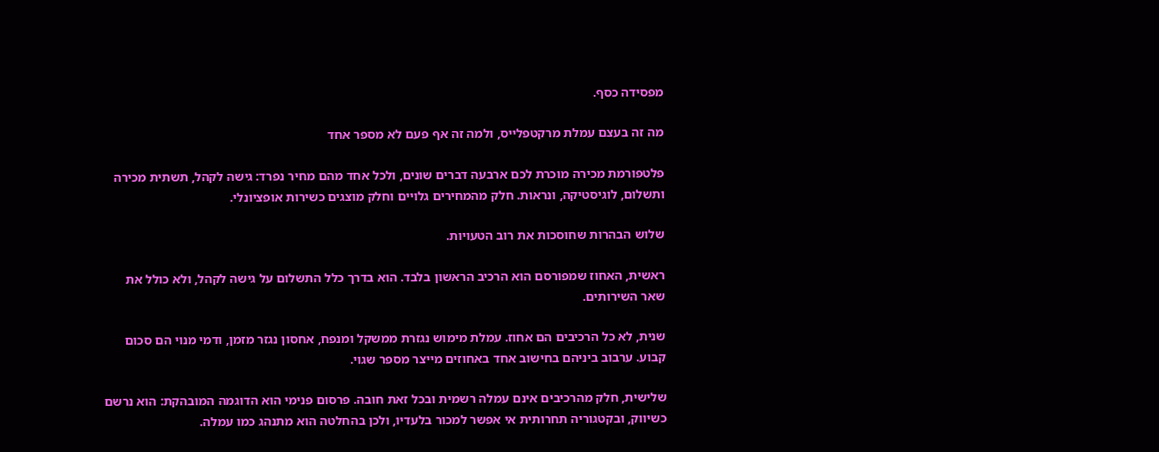מפסידה כסף.

מה זה בעצם עמלת מרקטפלייס, ולמה זה אף פעם לא מספר אחד

פלטפורמת מכירה מוכרת לכם ארבעה דברים שונים, ולכל אחד מהם מחיר נפרד: גישה לקהל, תשתית מכירה ותשלום, לוגיסטיקה, ונראות. חלק מהמחירים גלויים וחלק מוצגים כשירות אופציונלי.

שלוש הבהרות שחוסכות את רוב הטעויות.

ראשית, האחוז שמפורסם הוא הרכיב הראשון בלבד. הוא בדרך כלל התשלום על גישה לקהל, ולא כולל את שאר השירותים.

שנית, לא כל הרכיבים הם אחוז. עמלת מימוש נגזרת ממשקל ומנפח, אחסון נגזר מזמן, ודמי מנוי הם סכום קבוע. ערבוב ביניהם בחישוב אחד באחוזים מייצר מספר שגוי.

שלישית, חלק מהרכיבים אינם עמלה רשמית ובכל זאת חובה. פרסום פנימי הוא הדוגמה המובהקת: הוא נרשם כשיווק, ובקטגוריה תחרותית אי אפשר למכור בלעדיו, ולכן בהחלטה הוא מתנהג כמו עמלה.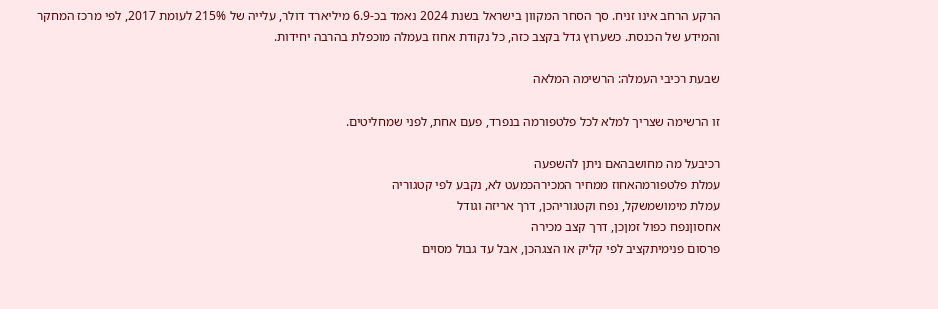הרקע הרחב אינו זניח. סך הסחר המקוון בישראל בשנת 2024 נאמד בכ-6.9 מיליארד דולר, עלייה של 215% לעומת 2017, לפי מרכז המחקר והמידע של הכנסת. כשערוץ גדל בקצב כזה, כל נקודת אחוז בעמלה מוכפלת בהרבה יחידות.

שבעת רכיבי העמלה: הרשימה המלאה

זו הרשימה שצריך למלא לכל פלטפורמה בנפרד, פעם אחת, לפני שמחליטים.

רכיבעל מה מחושבהאם ניתן להשפעה
עמלת פלטפורמהאחוז ממחיר המכירהכמעט לא, נקבע לפי קטגוריה
עמלת מימושמשקל, נפח וקטגוריהכן, דרך אריזה וגודל
אחסוןנפח כפול זמןכן, דרך קצב מכירה
פרסום פנימיתקציב לפי קליק או הצגהכן, אבל עד גבול מסוים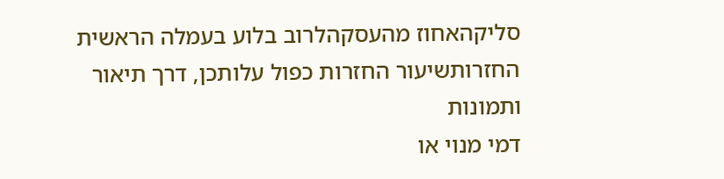סליקהאחוז מהעסקהלרוב בלוע בעמלה הראשית
החזרותשיעור החזרות כפול עלותכן, דרך תיאור ותמונות
דמי מנוי או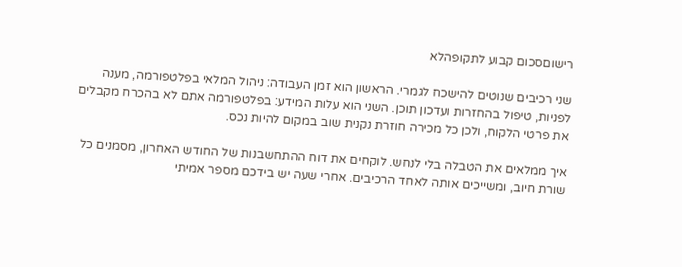רישוםסכום קבוע לתקופהלא

שני רכיבים שנוטים להישכח לגמרי. הראשון הוא זמן העבודה: ניהול המלאי בפלטפורמה, מענה לפניות, טיפול בהחזרות ועדכון תוכן. השני הוא עלות המידע: בפלטפורמה אתם לא בהכרח מקבלים את פרטי הלקוח, ולכן כל מכירה חוזרת נקנית שוב במקום להיות נכס.

איך ממלאים את הטבלה בלי לנחש. לוקחים את דוח ההתחשבנות של החודש האחרון, מסמנים כל שורת חיוב, ומשייכים אותה לאחד הרכיבים. אחרי שעה יש בידכם מספר אמיתי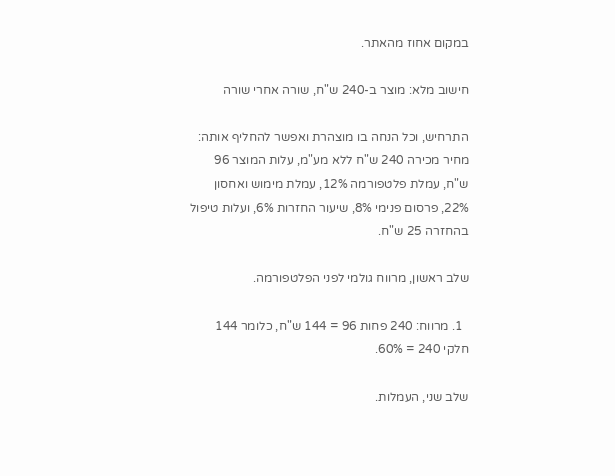במקום אחוז מהאתר.

חישוב מלא: מוצר ב-240 ש"ח, שורה אחרי שורה

התרחיש, וכל הנחה בו מוצהרת ואפשר להחליף אותה: מחיר מכירה 240 ש"ח ללא מע"מ, עלות המוצר 96 ש"ח, עמלת פלטפורמה 12%, עמלת מימוש ואחסון 22%, פרסום פנימי 8%, שיעור החזרות 6%, ועלות טיפול בהחזרה 25 ש"ח.

שלב ראשון, מרווח גולמי לפני הפלטפורמה.

  1. מרווח: 240 פחות 96 = 144 ש"ח, כלומר 144 חלקי 240 = 60%.

שלב שני, העמלות.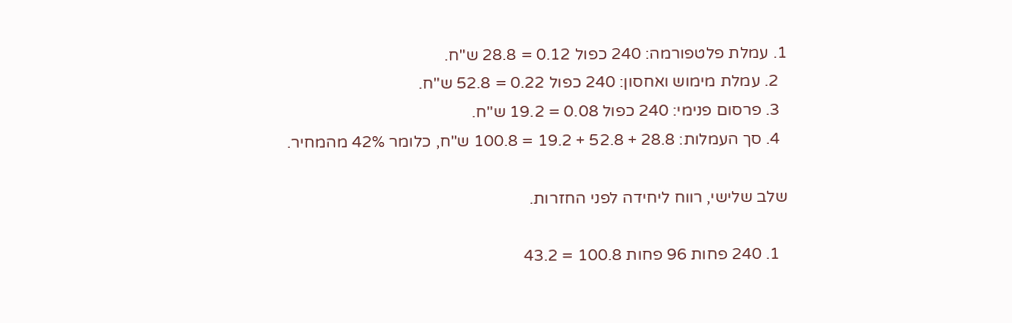1. עמלת פלטפורמה: 240 כפול 0.12 = 28.8 ש"ח.
  2. עמלת מימוש ואחסון: 240 כפול 0.22 = 52.8 ש"ח.
  3. פרסום פנימי: 240 כפול 0.08 = 19.2 ש"ח.
  4. סך העמלות: 28.8 + 52.8 + 19.2 = 100.8 ש"ח, כלומר 42% מהמחיר.

שלב שלישי, רווח ליחידה לפני החזרות.

  1. 240 פחות 96 פחות 100.8 = 43.2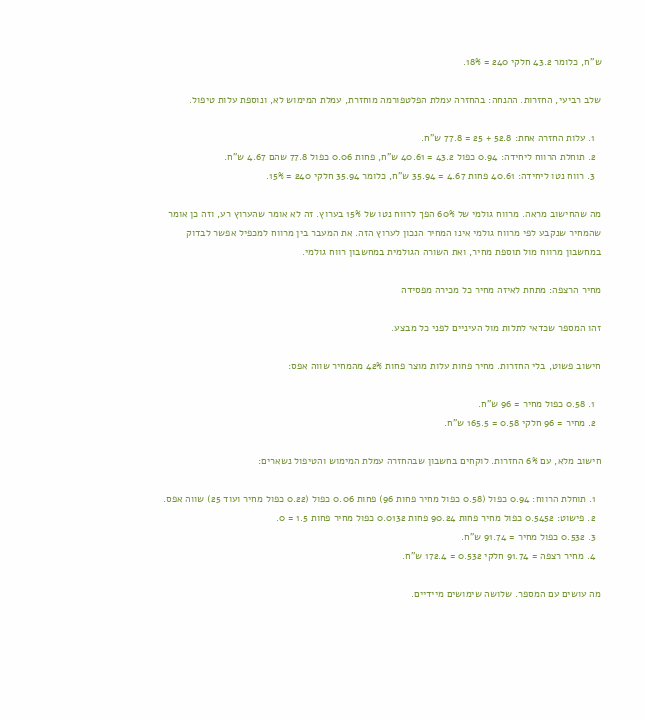ש"ח, כלומר 43.2 חלקי 240 = 18%.

שלב רביעי, החזרות. ההנחה: בהחזרה עמלת הפלטפורמה מוחזרת, עמלת המימוש לא, ונוספת עלות טיפול.

  1. עלות החזרה אחת: 52.8 + 25 = 77.8 ש"ח.
  2. תוחלת הרווח ליחידה: 0.94 כפול 43.2 = 40.61 ש"ח, פחות 0.06 כפול 77.8 שהם 4.67 ש"ח.
  3. רווח נטו ליחידה: 40.61 פחות 4.67 = 35.94 ש"ח, כלומר 35.94 חלקי 240 = 15%.

מה שהחישוב מראה. מרווח גולמי של 60% הפך לרווח נטו של 15% בערוץ. זה לא אומר שהערוץ רע, וזה כן אומר שהמחיר שנקבע לפי מרווח גולמי אינו המחיר הנכון לערוץ הזה. את המעבר בין מרווח למכפיל אפשר לבדוק במחשבון מרווח מול תוספת מחיר, ואת השורה הגולמית במחשבון רווח גולמי.

מחיר הרצפה: מתחת לאיזה מחיר כל מכירה מפסידה

זהו המספר שכדאי לתלות מול העיניים לפני כל מבצע.

חישוב פשוט, בלי החזרות. מחיר פחות עלות מוצר פחות 42% מהמחיר שווה אפס:

  1. 0.58 כפול מחיר = 96 ש"ח.
  2. מחיר = 96 חלקי 0.58 = 165.5 ש"ח.

חישוב מלא, עם 6% החזרות. לוקחים בחשבון שבהחזרה עמלת המימוש והטיפול נשארים:

  1. תוחלת הרווח: 0.94 כפול (0.58 כפול מחיר פחות 96) פחות 0.06 כפול (0.22 כפול מחיר ועוד 25) שווה אפס.
  2. פישוט: 0.5452 כפול מחיר פחות 90.24 פחות 0.0132 כפול מחיר פחות 1.5 = 0.
  3. 0.532 כפול מחיר = 91.74 ש"ח.
  4. מחיר רצפה = 91.74 חלקי 0.532 = 172.4 ש"ח.

מה עושים עם המספר. שלושה שימושים מיידיים.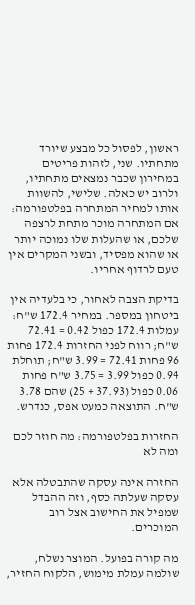ראשון, לפסול כל מבצע שיורד מתחתיו. שני, לזהות פריטים במחירון שכבר נמצאים מתחתיו, ולרוב יש כאלה. שלישי, להשוות אותו למחיר המתחרה בפלטפורמה: אם המתחרה מוכר מתחת לרצפה שלכם, או שהעלות שלו נמוכה יותר או שהוא מפסיד, ובשני המקרים אין טעם לרדוף אחריו.

בדיקת הצבה לאחור, כי בלעדיה אין ביטחון במספר. במחיר 172.4 ש"ח: עמלות 172.4 כפול 0.42 = 72.41 ש"ח; רווח לפני החזרות 172.4 פחות 96 פחות 72.41 = 3.99 ש"ח; תוחלת 0.94 כפול 3.99 = 3.75 ש"ח פחות 0.06 כפול (37.93 + 25) שהם 3.78 ש"ח. התוצאה כמעט אפס, כנדרש.

החזרות בפלטפורמה: מה חוזר לכם ומה לא

החזרה אינה עסקה שהתבטלה אלא עסקה שעלתה כסף, וזה ההבדל שמפיל את החישוב אצל רוב המוכרים.

מה קורה בפועל. המוצר נשלח, שולמה עמלת מימוש, הלקוח החזיר,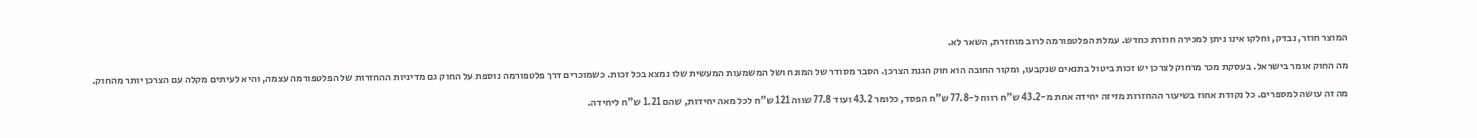המוצר חוזר, נבדק, וחלקו אינו ניתן למכירה חוזרת כחדש. עמלת הפלטפורמה לרוב מוחזרת, השאר לא.

מה החוק אומר בישראל. בעסקת מכר מרחוק לצרכן יש זכות ביטול בתנאים שנקבעו, ומקור החובה הוא חוק הגנת הצרכן. הסבר מסודר של המונח ושל המשמעות המעשית שלו נמצא בכל זכות. כשמוכרים דרך פלטפורמה נוספת על החוק גם מדיניות ההחזרות של הפלטפורמה עצמה, והיא לעיתים מקלה עם הצרכן יותר מהחוק.

מה זה עושה למספרים. כל נקודת אחוז בשיעור ההחזרות מזיזה יחידה אחת מ-43.2 ש"ח רווח ל-77.8 ש"ח הפסד, כלומר 43.2 ועוד 77.8 שווה 121 ש"ח לכל מאה יחידות, שהם 1.21 ש"ח ליחידה.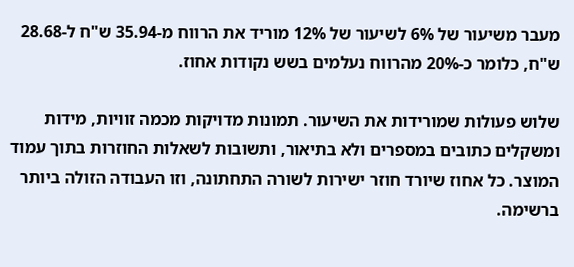מעבר משיעור של 6% לשיעור של 12% מוריד את הרווח מ-35.94 ש"ח ל-28.68 ש"ח, כלומר כ-20% מהרווח נעלמים בשש נקודות אחוז.

שלוש פעולות שמורידות את השיעור. תמונות מדויקות מכמה זוויות, מידות ומשקלים כתובים במספרים ולא בתיאור, ותשובות לשאלות החוזרות בתוך עמוד המוצר. כל אחוז שיורד חוזר ישירות לשורה התחתונה, וזו העבודה הזולה ביותר ברשימה.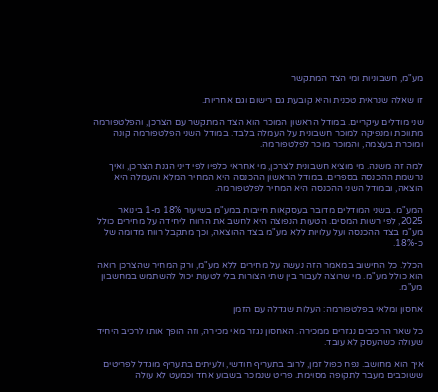מע"מ, חשבוניות ומי הצד המתקשר

זו שאלה שנראית טכנית והיא קובעת גם רישום וגם אחריות.

שני מודלים עיקריים. במודל הראשון המוכר הוא הצד המתקשר עם הצרכן, והפלטפורמה מתווכת ומנפיקה למוכר חשבונית על העמלה בלבד. במודל השני הפלטפורמה קונה ומוכרת בעצמה, והמוכר מוכר לפלטפורמה.

למה זה משנה. מי מוציא חשבונית לצרכן, מי אחראי כלפיו לפי דיני הגנת הצרכן, ואיך נרשמת ההכנסה בספרים. במודל הראשון ההכנסה היא המחיר המלא והעמלה היא הוצאה, ובמודל השני ההכנסה היא המחיר לפלטפורמה.

המע"מ. בשני המודלים מדובר בעסקאות חייבות במע"מ בשיעור 18% מ-1 בינואר 2025, לפי רשות המסים. הטעות הנפוצה היא לחשב את הרווח ליחידה על מחירים כולל מע"מ בצד ההכנסה ועל עלויות ללא מע"מ בצד ההוצאה, וכך מתקבל רווח מדומה של כ-18%.

הכלל. כל החישוב במאמר הזה נעשה על מחירים ללא מע"מ, ורק המחיר שהצרכן רואה הוא כולל מע"מ. מי שרוצה לעבור בין שתי הצורות בלי לטעות יכול להשתמש במחשבון מע"מ.

אחסון ומלאי בפלטפורמה: העלות שגדלה עם הזמן

כל שאר הרכיבים נגזרים ממכירה. האחסון נגזר מאי מכירה, וזה הופך אותו לרכיב היחיד שעולה כשהעסק לא עובד.

איך הוא מחושב. נפח כפול זמן, לרוב בתעריף חודשי, ולעיתים בתעריף מוגדל לפריטים ששוכבים מעבר לתקופה מסוימת. פריט שנמכר בשבוע אחד וכמעט לא עולה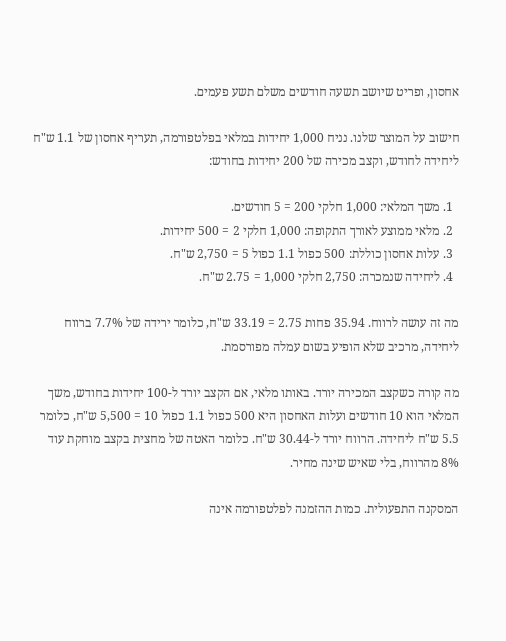אחסון, ופריט שיושב תשעה חודשים משלם תשע פעמים.

חישוב על המוצר שלנו. נניח 1,000 יחידות במלאי בפלטפורמה, תעריף אחסון של 1.1 ש"ח ליחידה לחודש, וקצב מכירה של 200 יחידות בחודש:

  1. משך המלאי: 1,000 חלקי 200 = 5 חודשים.
  2. מלאי ממוצע לאורך התקופה: 1,000 חלקי 2 = 500 יחידות.
  3. עלות אחסון כוללת: 500 כפול 1.1 כפול 5 = 2,750 ש"ח.
  4. ליחידה שנמכרה: 2,750 חלקי 1,000 = 2.75 ש"ח.

מה זה עושה לרווח. 35.94 פחות 2.75 = 33.19 ש"ח, כלומר ירידה של 7.7% ברווח ליחידה, מרכיב שלא הופיע בשום עמלה מפורסמת.

מה קורה כשקצב המכירה יורד. באותו מלאי, אם הקצב יורד ל-100 יחידות בחודש, משך המלאי הוא 10 חודשים ועלות האחסון היא 500 כפול 1.1 כפול 10 = 5,500 ש"ח, כלומר 5.5 ש"ח ליחידה. הרווח יורד ל-30.44 ש"ח. כלומר האטה של מחצית בקצב מוחקת עוד 8% מהרווח, בלי שאיש שינה מחיר.

המסקנה התפעולית. כמות ההזמנה לפלטפורמה אינה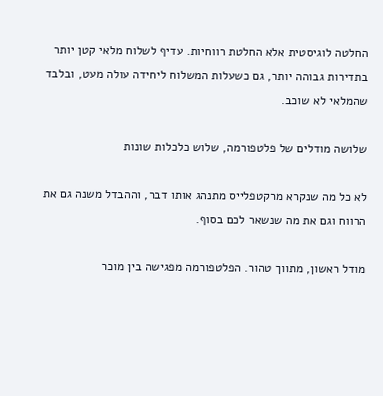החלטה לוגיסטית אלא החלטת רווחיות. עדיף לשלוח מלאי קטן יותר בתדירות גבוהה יותר, גם כשעלות המשלוח ליחידה עולה מעט, ובלבד שהמלאי לא שוכב.

שלושה מודלים של פלטפורמה, שלוש כלכלות שונות

לא כל מה שנקרא מרקטפלייס מתנהג אותו דבר, וההבדל משנה גם את הרווח וגם את מה שנשאר לכם בסוף.

מודל ראשון, מתווך טהור. הפלטפורמה מפגישה בין מוכר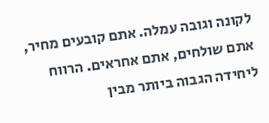לקונה וגובה עמלה. אתם קובעים מחיר, אתם שולחים, אתם אחראים. הרווח ליחידה הגבוה ביותר מבין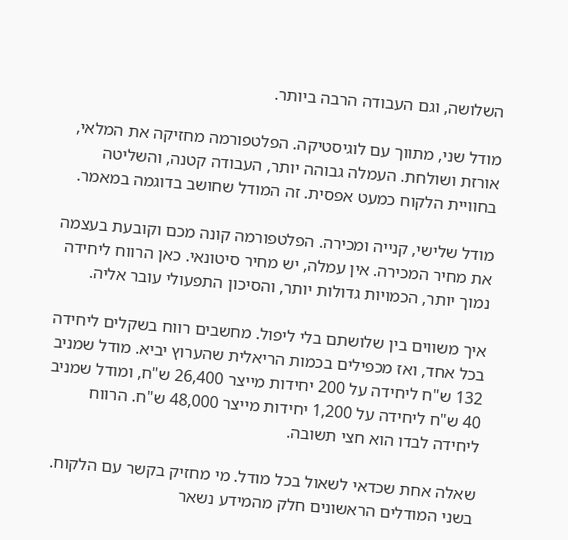השלושה, וגם העבודה הרבה ביותר.

מודל שני, מתווך עם לוגיסטיקה. הפלטפורמה מחזיקה את המלאי, אורזת ושולחת. העמלה גבוהה יותר, העבודה קטנה, והשליטה בחוויית הלקוח כמעט אפסית. זה המודל שחושב בדוגמה במאמר.

מודל שלישי, קנייה ומכירה. הפלטפורמה קונה מכם וקובעת בעצמה את מחיר המכירה. אין עמלה, יש מחיר סיטונאי. כאן הרווח ליחידה נמוך יותר, הכמויות גדולות יותר, והסיכון התפעולי עובר אליה.

איך משווים בין שלושתם בלי ליפול. מחשבים רווח בשקלים ליחידה בכל אחד, ואז מכפילים בכמות הריאלית שהערוץ יביא. מודל שמניב 132 ש"ח ליחידה על 200 יחידות מייצר 26,400 ש"ח, ומודל שמניב 40 ש"ח ליחידה על 1,200 יחידות מייצר 48,000 ש"ח. הרווח ליחידה לבדו הוא חצי תשובה.

שאלה אחת שכדאי לשאול בכל מודל. מי מחזיק בקשר עם הלקוח. בשני המודלים הראשונים חלק מהמידע נשאר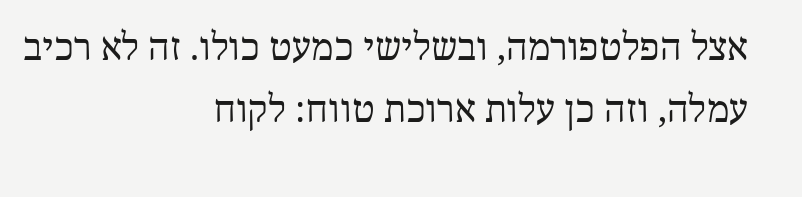אצל הפלטפורמה, ובשלישי כמעט כולו. זה לא רכיב עמלה, וזה כן עלות ארוכת טווח: לקוח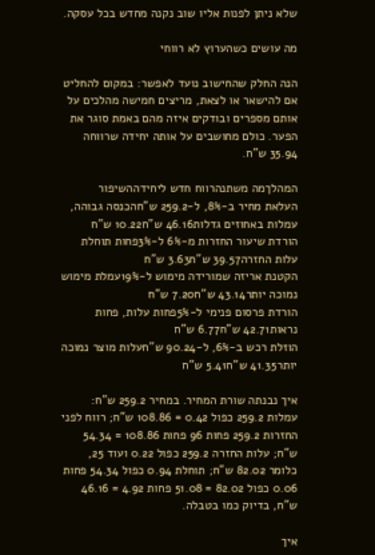שלא ניתן לפנות אליו שוב נקנה מחדש בכל עסקה.

מה עושים כשהערוץ לא רווחי

הנה החלק שהחישוב נועד לאפשר: במקום להחליט אם להישאר או לצאת, מריצים חמישה מהלכים על אותם מספרים ובודקים איזה מהם באמת סוגר את הפער. כולם מחושבים על אותה יחידה שרווחה 35.94 ש"ח.

המהלךמה משתנהרווח חדש ליחידההשיפור
העלאת מחיר ב-8%, ל-259.2 ש"חהכנסה גבוהה, עמלות באחוזים גדלות46.16 ש"ח10.22 ש"ח
הורדת שיעור החזרות מ-6% ל-3%פחות תוחלת עלות החזרה39.57 ש"ח3.63 ש"ח
הקטנת אריזה שמורידה מימוש ל-19%עמלת מימוש נמוכה יותר43.14 ש"ח7.20 ש"ח
הורדת פרסום פנימי ל-5%פחות עלות, פחות נראות42.71 ש"ח6.77 ש"ח
הוזלת רכש ב-6%, ל-90.24 ש"חעלות מוצר נמוכה יותר41.35 ש"ח5.41 ש"ח

איך נבנתה שורת המחיר. במחיר 259.2 ש"ח: עמלות 259.2 כפול 0.42 = 108.86 ש"ח; רווח לפני החזרות 259.2 פחות 96 פחות 108.86 = 54.34 ש"ח; עלות החזרה 259.2 כפול 0.22 ועוד 25, כלומר 82.02 ש"ח; תוחלת 0.94 כפול 54.34 פחות 0.06 כפול 82.02 = 51.08 פחות 4.92 = 46.16 ש"ח, בדיוק כמו בטבלה.

איך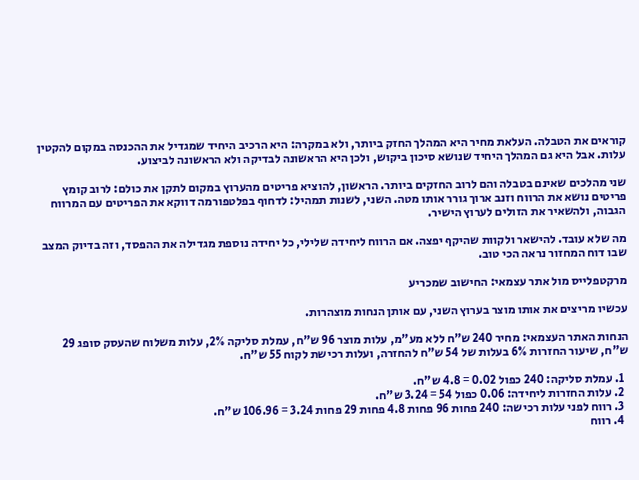קוראים את הטבלה. העלאת מחיר היא המהלך החזק ביותר, ולא במקרה: היא הרכיב היחיד שמגדיל את ההכנסה במקום להקטין עלות. אבל היא גם המהלך היחיד שנושא סיכון ביקוש, ולכן היא הראשונה לבדיקה ולא הראשונה לביצוע.

שני מהלכים שאינם בטבלה והם לרוב החזקים ביותר. הראשון, להוציא פריטים מהערוץ במקום לתקן את כולם: לרוב קומץ פריטים נושא את הרווח וזנב ארוך גורר אותו מטה. השני, לשנות תמהיל: לדחוף בפלטפורמה דווקא את הפריטים עם המרווח הגבוה, ולהשאיר את הזולים לערוץ הישיר.

מה שלא עובד. להישאר ולקוות שהיקף יפצה. אם הרווח ליחידה שלילי, כל יחידה נוספת מגדילה את ההפסד, וזה בדיוק המצב שבו דוח המחזור נראה הכי טוב.

מרקטפלייס מול אתר עצמאי: החישוב שמכריע

עכשיו מריצים את אותו מוצר בערוץ השני, עם אותן הנחות מוצהרות.

הנחות האתר העצמאי: מחיר 240 ש"ח ללא מע"מ, עלות מוצר 96 ש"ח, עמלת סליקה 2%, עלות משלוח שהעסק סופג 29 ש"ח, שיעור החזרות 6% בעלות של 54 ש"ח להחזרה, ועלות רכישת לקוח 55 ש"ח.

  1. עמלת סליקה: 240 כפול 0.02 = 4.8 ש"ח.
  2. עלות החזרות ליחידה: 0.06 כפול 54 = 3.24 ש"ח.
  3. רווח לפני עלות רכישה: 240 פחות 96 פחות 4.8 פחות 29 פחות 3.24 = 106.96 ש"ח.
  4. רווח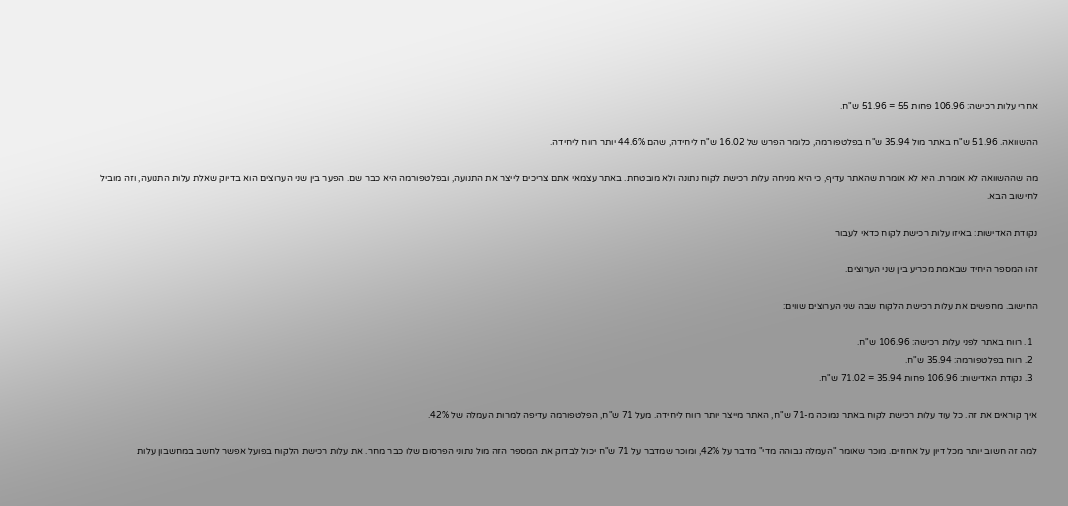אחרי עלות רכישה: 106.96 פחות 55 = 51.96 ש"ח.

ההשוואה. 51.96 ש"ח באתר מול 35.94 ש"ח בפלטפורמה, כלומר הפרש של 16.02 ש"ח ליחידה, שהם 44.6% יותר רווח ליחידה.

מה שההשוואה לא אומרת. היא לא אומרת שהאתר עדיף, כי היא מניחה עלות רכישת לקוח נתונה ולא מובטחת. באתר עצמאי אתם צריכים לייצר את התנועה, ובפלטפורמה היא כבר שם. הפער בין שני הערוצים הוא בדיוק שאלת עלות התנועה, וזה מוביל לחישוב הבא.

נקודת האדישות: באיזו עלות רכישת לקוח כדאי לעבור

זהו המספר היחיד שבאמת מכריע בין שני הערוצים.

החישוב. מחפשים את עלות רכישת הלקוח שבה שני הערוצים שווים:

  1. רווח באתר לפני עלות רכישה: 106.96 ש"ח.
  2. רווח בפלטפורמה: 35.94 ש"ח.
  3. נקודת האדישות: 106.96 פחות 35.94 = 71.02 ש"ח.

איך קוראים את זה. כל עוד עלות רכישת לקוח באתר נמוכה מ-71 ש"ח, האתר מייצר יותר רווח ליחידה. מעל 71 ש"ח, הפלטפורמה עדיפה למרות העמלה של 42%.

למה זה חשוב יותר מכל דיון על אחוזים. מוכר שאומר "העמלה גבוהה מדי" מדבר על 42%, ומוכר שמדבר על 71 ש"ח יכול לבדוק את המספר הזה מול נתוני הפרסום שלו כבר מחר. את עלות רכישת הלקוח בפועל אפשר לחשב במחשבון עלות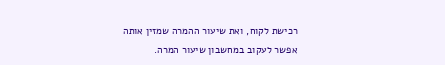רכישת לקוח, ואת שיעור ההמרה שמזין אותה אפשר לעקוב במחשבון שיעור המרה.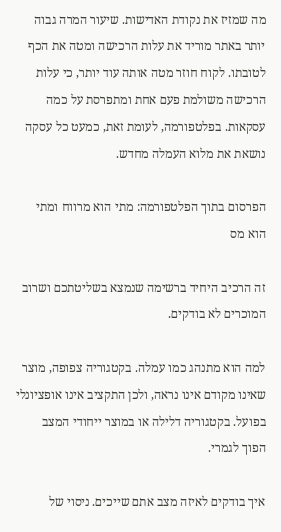מה שמזיז את נקודת האדישות. שיעור המרה גבוה יותר באתר מוריד את עלות הרכישה ומטה את הכף לטובתו. לקוח חוזר מטה אותה עוד יותר, כי עלות הרכישה משולמת פעם אחת ומתפרסת על כמה עסקאות. בפלטפורמה, לעומת זאת, כמעט כל עסקה נושאת את מלוא העמלה מחדש.

הפרסום בתוך הפלטפורמה: מתי הוא מרווח ומתי הוא מס

זה הרכיב היחיד ברשימה שנמצא בשליטתכם ושרוב המוכרים לא בודקים.

למה הוא מתנהג כמו עמלה. בקטגוריה צפופה, מוצר שאינו מקודם אינו נראה, ולכן התקציב אינו אופציונלי בפועל. בקטגוריה דלילה או במוצר ייחודי המצב הפוך לגמרי.

איך בודקים לאיזה מצב אתם שייכים. ניסוי של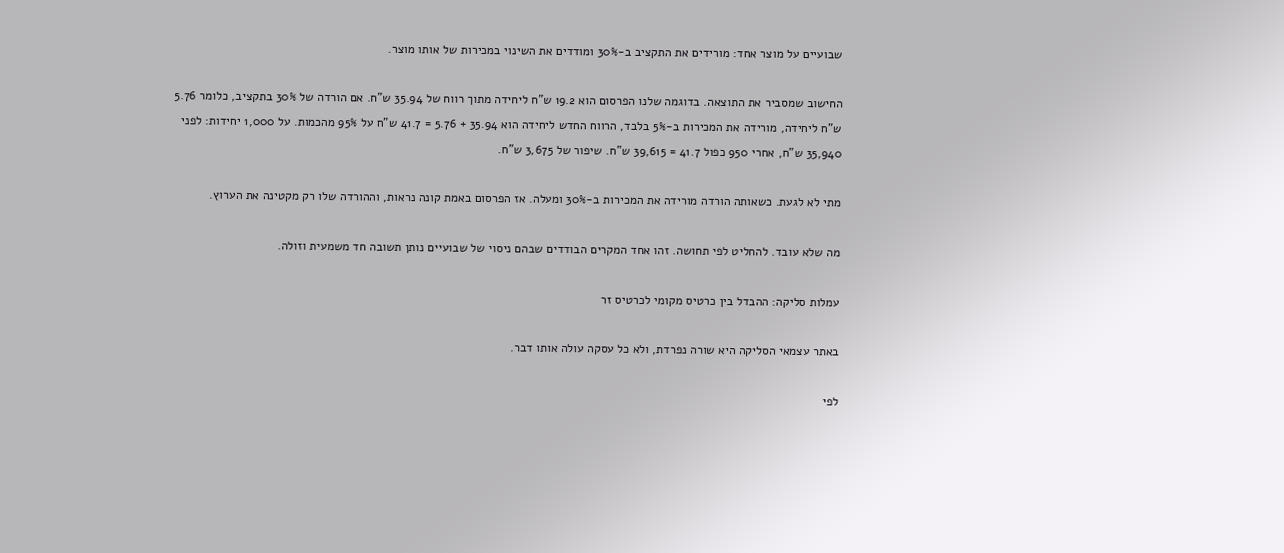שבועיים על מוצר אחד: מורידים את התקציב ב-30% ומודדים את השינוי במכירות של אותו מוצר.

החישוב שמסביר את התוצאה. בדוגמה שלנו הפרסום הוא 19.2 ש"ח ליחידה מתוך רווח של 35.94 ש"ח. אם הורדה של 30% בתקציב, כלומר 5.76 ש"ח ליחידה, מורידה את המכירות ב-5% בלבד, הרווח החדש ליחידה הוא 35.94 + 5.76 = 41.7 ש"ח על 95% מהכמות. על 1,000 יחידות: לפני 35,940 ש"ח, אחרי 950 כפול 41.7 = 39,615 ש"ח. שיפור של 3,675 ש"ח.

מתי לא לגעת. כשאותה הורדה מורידה את המכירות ב-30% ומעלה. אז הפרסום באמת קונה נראות, וההורדה שלו רק מקטינה את הערוץ.

מה שלא עובד. להחליט לפי תחושה. זהו אחד המקרים הבודדים שבהם ניסוי של שבועיים נותן תשובה חד משמעית וזולה.

עמלות סליקה: ההבדל בין כרטיס מקומי לכרטיס זר

באתר עצמאי הסליקה היא שורה נפרדת, ולא כל עסקה עולה אותו דבר.

לפי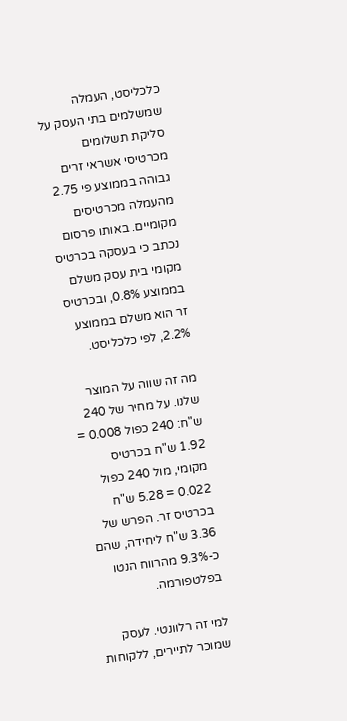כלכליסט, העמלה שמשלמים בתי העסק על סליקת תשלומים מכרטיסי אשראי זרים גבוהה בממוצע פי 2.75 מהעמלה מכרטיסים מקומיים. באותו פרסום נכתב כי בעסקה בכרטיס מקומי בית עסק משלם בממוצע 0.8%, ובכרטיס זר הוא משלם בממוצע 2.2%, לפי כלכליסט.

מה זה שווה על המוצר שלנו. על מחיר של 240 ש"ח: 240 כפול 0.008 = 1.92 ש"ח בכרטיס מקומי, מול 240 כפול 0.022 = 5.28 ש"ח בכרטיס זר. הפרש של 3.36 ש"ח ליחידה, שהם כ-9.3% מהרווח הנטו בפלטפורמה.

למי זה רלוונטי. לעסק שמוכר לתיירים, ללקוחות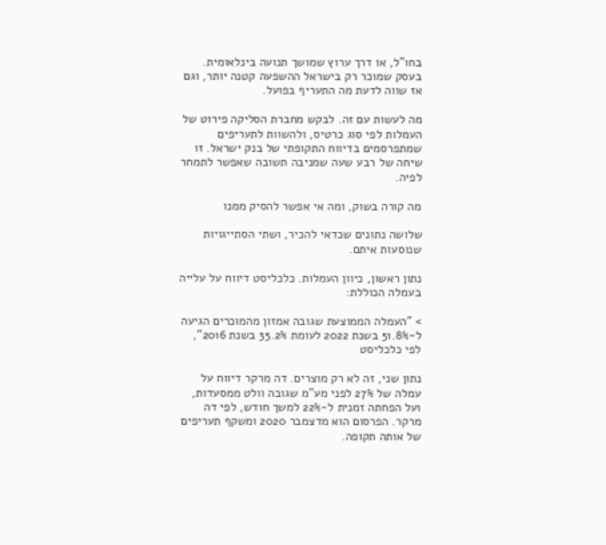בחו"ל, או דרך ערוץ שמושך תנועה בינלאומית. בעסק שמוכר רק בישראל ההשפעה קטנה יותר, וגם אז שווה לדעת מה התעריף בפועל.

מה לעשות עם זה. לבקש מחברת הסליקה פירוט של העמלות לפי סוג כרטיס, ולהשוות לתעריפים שמתפרסמים בדיווח התקופתי של בנק ישראל. זו שיחה של רבע שעה שמניבה תשובה שאפשר לתמחר לפיה.

מה קורה בשוק, ומה אי אפשר להסיק ממנו

שלושה נתונים שכדאי להכיר, ושתי הסתייגויות שנוסעות איתם.

נתון ראשון, כיוון העמלות. כלכליסט דיווח על עלייה בעמלה הכוללת:

> "העמלה הממוצעת שגובה אמזון מהמוכרים הגיעה ל-51.8% בשנת 2022 לעומת 35.2% בשנת 2016", לפי כלכליסט

נתון שני, זה לא רק מוצרים. דה מרקר דיווח על עמלה של 27% לפני מע"מ שגובה וולט ממסעדות, ועל הפחתה זמנית ל-22% למשך חודש, לפי דה מרקר. הפרסום הוא מדצמבר 2020 ומשקף תעריפים של אותה תקופה.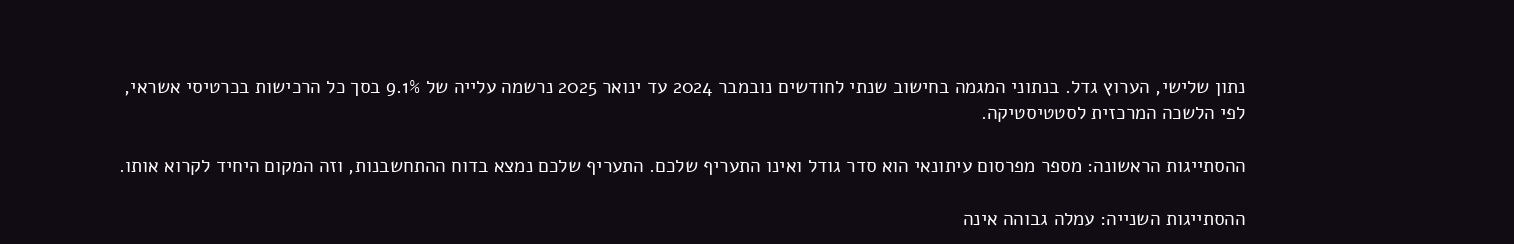נתון שלישי, הערוץ גדל. בנתוני המגמה בחישוב שנתי לחודשים נובמבר 2024 עד ינואר 2025 נרשמה עלייה של 9.1% בסך כל הרכישות בכרטיסי אשראי, לפי הלשכה המרכזית לסטטיסטיקה.

ההסתייגות הראשונה: מספר מפרסום עיתונאי הוא סדר גודל ואינו התעריף שלכם. התעריף שלכם נמצא בדוח ההתחשבנות, וזה המקום היחיד לקרוא אותו.

ההסתייגות השנייה: עמלה גבוהה אינה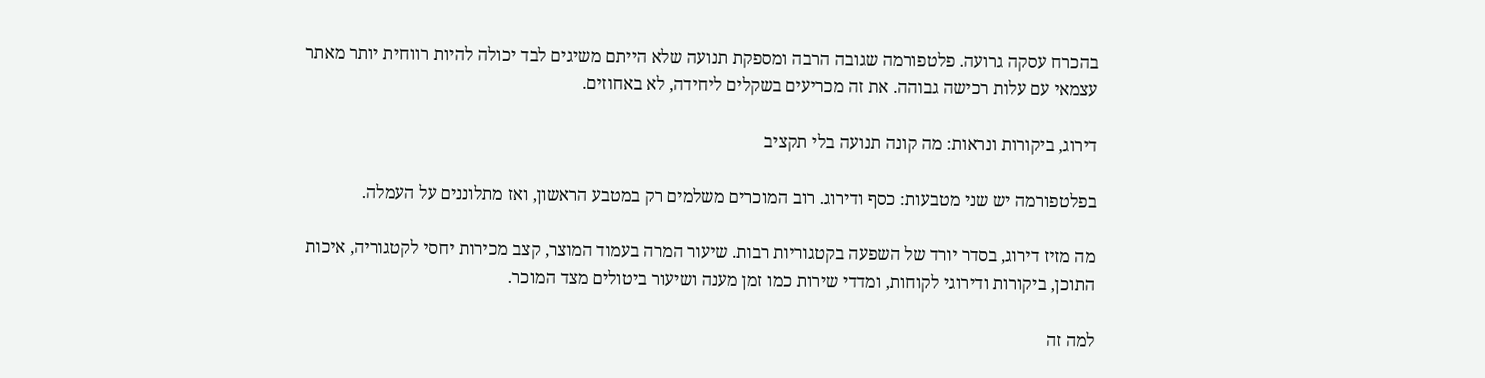בהכרח עסקה גרועה. פלטפורמה שגובה הרבה ומספקת תנועה שלא הייתם משיגים לבד יכולה להיות רווחית יותר מאתר עצמאי עם עלות רכישה גבוהה. את זה מכריעים בשקלים ליחידה, לא באחוזים.

דירוג, ביקורות ונראות: מה קונה תנועה בלי תקציב

בפלטפורמה יש שני מטבעות: כסף ודירוג. רוב המוכרים משלמים רק במטבע הראשון, ואז מתלוננים על העמלה.

מה מזיז דירוג, בסדר יורד של השפעה בקטגוריות רבות. שיעור המרה בעמוד המוצר, קצב מכירות יחסי לקטגוריה, איכות התוכן, ביקורות ודירוגי לקוחות, ומדדי שירות כמו זמן מענה ושיעור ביטולים מצד המוכר.

למה זה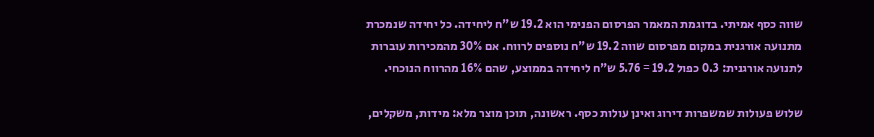שווה כסף אמיתי. בדוגמת המאמר הפרסום הפנימי הוא 19.2 ש"ח ליחידה. כל יחידה שנמכרת מתנועה אורגנית במקום מפרסום שווה 19.2 ש"ח נוספים לרווח. אם 30% מהמכירות עוברות לתנועה אורגנית: 0.3 כפול 19.2 = 5.76 ש"ח ליחידה בממוצע, שהם 16% מהרווח הנוכחי.

שלוש פעולות שמשפרות דירוג ואינן עולות כסף. ראשונה, תוכן מוצר מלא: מידות, משקלים,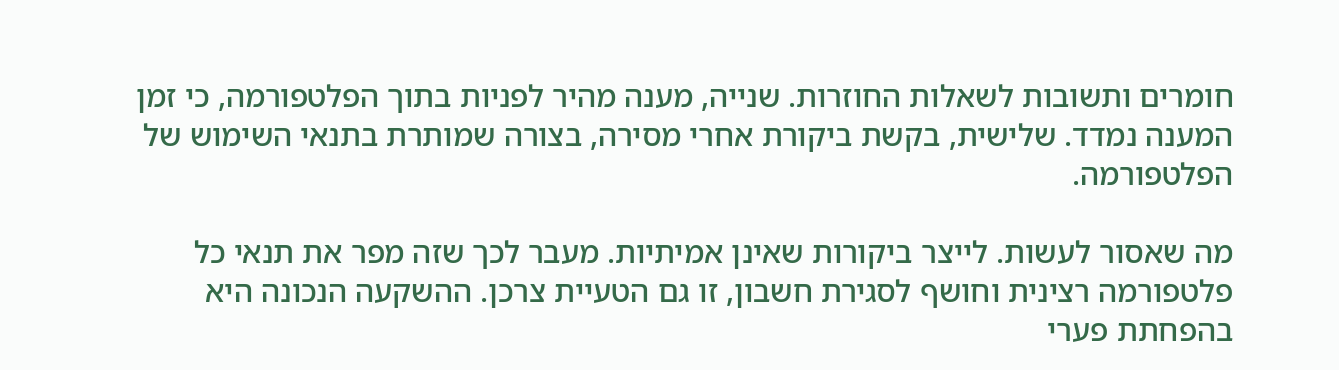חומרים ותשובות לשאלות החוזרות. שנייה, מענה מהיר לפניות בתוך הפלטפורמה, כי זמן המענה נמדד. שלישית, בקשת ביקורת אחרי מסירה, בצורה שמותרת בתנאי השימוש של הפלטפורמה.

מה שאסור לעשות. לייצר ביקורות שאינן אמיתיות. מעבר לכך שזה מפר את תנאי כל פלטפורמה רצינית וחושף לסגירת חשבון, זו גם הטעיית צרכן. ההשקעה הנכונה היא בהפחתת פערי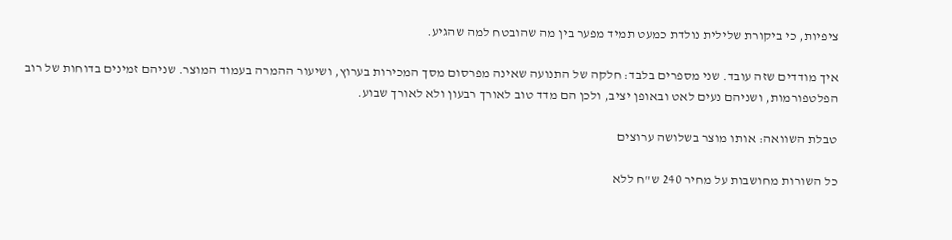ציפיות, כי ביקורת שלילית נולדת כמעט תמיד מפער בין מה שהובטח למה שהגיע.

איך מודדים שזה עובד. שני מספרים בלבד: חלקה של התנועה שאינה מפרסום מסך המכירות בערוץ, ושיעור ההמרה בעמוד המוצר. שניהם זמינים בדוחות של רוב הפלטפורמות, ושניהם נעים לאט ובאופן יציב, ולכן הם מדד טוב לאורך רבעון ולא לאורך שבוע.

טבלת השוואה: אותו מוצר בשלושה ערוצים

כל השורות מחושבות על מחיר 240 ש"ח ללא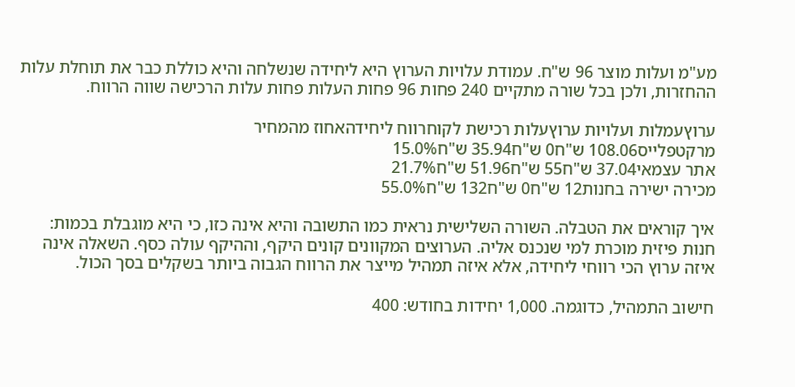מע"מ ועלות מוצר 96 ש"ח. עמודת עלויות הערוץ היא ליחידה שנשלחה והיא כוללת כבר את תוחלת עלות ההחזרות, ולכן בכל שורה מתקיים 240 פחות 96 פחות העלות פחות עלות הרכישה שווה הרווח.

ערוץעמלות ועלויות ערוץעלות רכישת לקוחרווח ליחידהאחוז מהמחיר
מרקטפלייס108.06 ש"ח0 ש"ח35.94 ש"ח15.0%
אתר עצמאי37.04 ש"ח55 ש"ח51.96 ש"ח21.7%
מכירה ישירה בחנות12 ש"ח0 ש"ח132 ש"ח55.0%

איך קוראים את הטבלה. השורה השלישית נראית כמו התשובה והיא אינה כזו, כי היא מוגבלת בכמות: חנות פיזית מוכרת למי שנכנס אליה. הערוצים המקוונים קונים היקף, וההיקף עולה כסף. השאלה אינה איזה ערוץ הכי רווחי ליחידה, אלא איזה תמהיל מייצר את הרווח הגבוה ביותר בשקלים בסך הכול.

חישוב התמהיל, כדוגמה. 1,000 יחידות בחודש: 400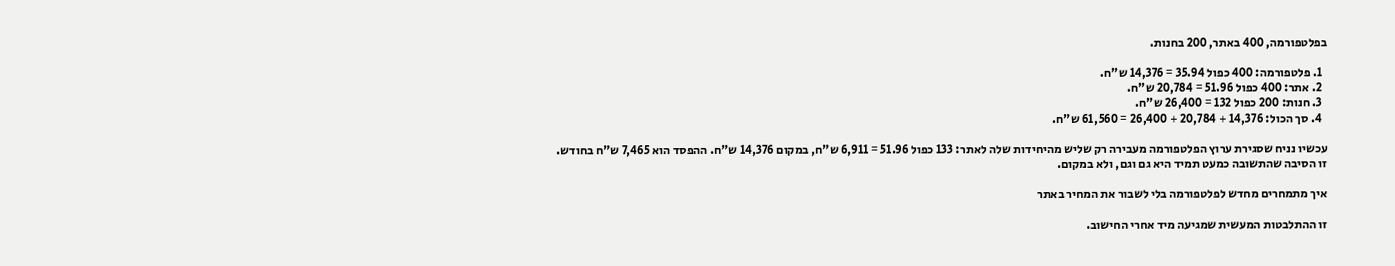בפלטפורמה, 400 באתר, 200 בחנות.

  1. פלטפורמה: 400 כפול 35.94 = 14,376 ש"ח.
  2. אתר: 400 כפול 51.96 = 20,784 ש"ח.
  3. חנות: 200 כפול 132 = 26,400 ש"ח.
  4. סך הכול: 14,376 + 20,784 + 26,400 = 61,560 ש"ח.

עכשיו נניח שסגירת ערוץ הפלטפורמה מעבירה רק שליש מהיחידות שלה לאתר: 133 כפול 51.96 = 6,911 ש"ח, במקום 14,376 ש"ח. ההפסד הוא 7,465 ש"ח בחודש. זו הסיבה שהתשובה כמעט תמיד היא גם וגם, ולא במקום.

איך מתמחרים מחדש לפלטפורמה בלי לשבור את המחיר באתר

זו ההתלבטות המעשית שמגיעה מיד אחרי החישוב.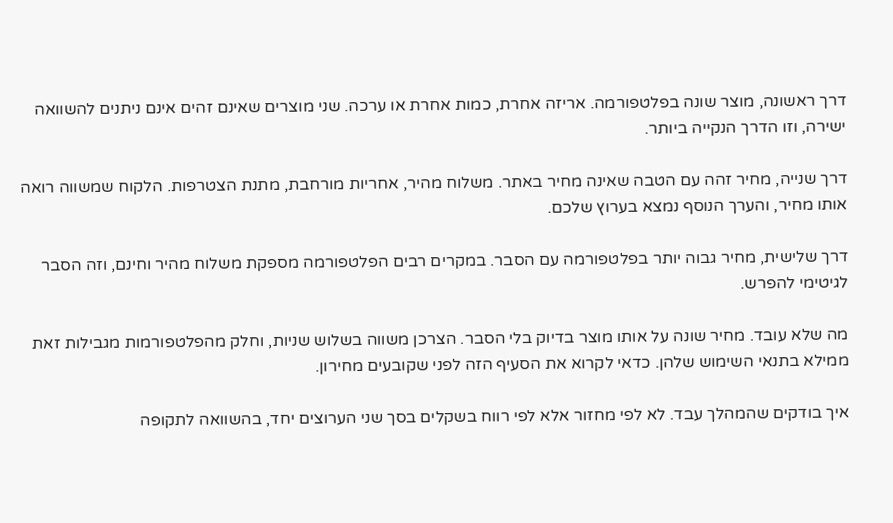דרך ראשונה, מוצר שונה בפלטפורמה. אריזה אחרת, כמות אחרת או ערכה. שני מוצרים שאינם זהים אינם ניתנים להשוואה ישירה, וזו הדרך הנקייה ביותר.

דרך שנייה, מחיר זהה עם הטבה שאינה מחיר באתר. משלוח מהיר, אחריות מורחבת, מתנת הצטרפות. הלקוח שמשווה רואה אותו מחיר, והערך הנוסף נמצא בערוץ שלכם.

דרך שלישית, מחיר גבוה יותר בפלטפורמה עם הסבר. במקרים רבים הפלטפורמה מספקת משלוח מהיר וחינם, וזה הסבר לגיטימי להפרש.

מה שלא עובד. מחיר שונה על אותו מוצר בדיוק בלי הסבר. הצרכן משווה בשלוש שניות, וחלק מהפלטפורמות מגבילות זאת ממילא בתנאי השימוש שלהן. כדאי לקרוא את הסעיף הזה לפני שקובעים מחירון.

איך בודקים שהמהלך עבד. לא לפי מחזור אלא לפי רווח בשקלים בסך שני הערוצים יחד, בהשוואה לתקופה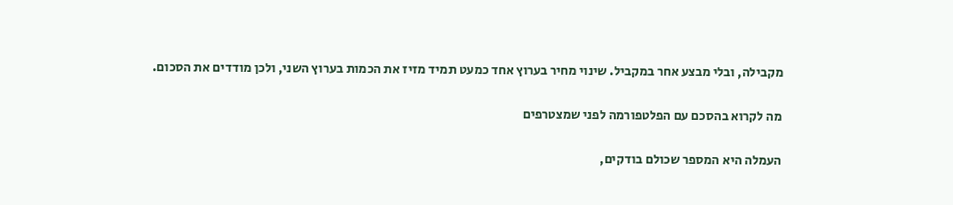מקבילה, ובלי מבצע אחר במקביל. שינוי מחיר בערוץ אחד כמעט תמיד מזיז את הכמות בערוץ השני, ולכן מודדים את הסכום.

מה לקרוא בהסכם עם הפלטפורמה לפני שמצטרפים

העמלה היא המספר שכולם בודקים,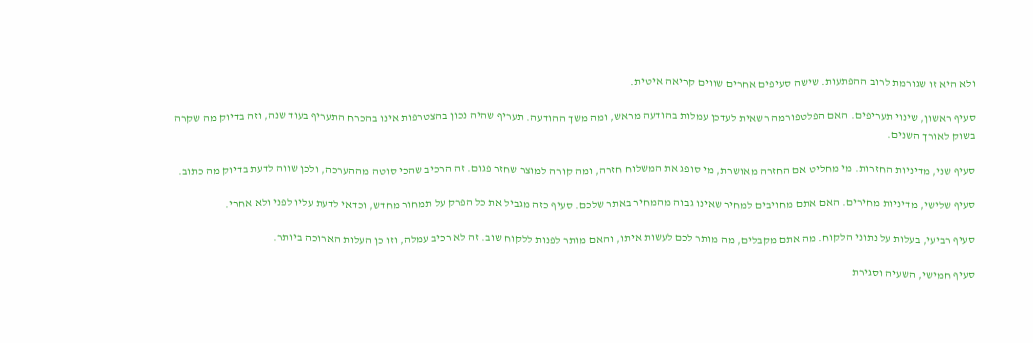ולא היא זו שגורמת לרוב ההפתעות. שישה סעיפים אחרים שווים קריאה איטית.

סעיף ראשון, שינוי תעריפים. האם הפלטפורמה רשאית לעדכן עמלות בהודעה מראש, ומה משך ההודעה. תעריף שהיה נכון בהצטרפות אינו בהכרח התעריף בעוד שנה, וזה בדיוק מה שקרה בשוק לאורך השנים.

סעיף שני, מדיניות החזרות. מי מחליט אם החזרה מאושרת, מי סופג את המשלוח חזרה, ומה קורה למוצר שחזר פגום. זה הרכיב שהכי סוטה מההערכה, ולכן שווה לדעת בדיוק מה כתוב.

סעיף שלישי, מדיניות מחירים. האם אתם מחויבים למחיר שאינו גבוה מהמחיר באתר שלכם. סעיף כזה מגביל את כל הפרק על תמחור מחדש, וכדאי לדעת עליו לפני ולא אחרי.

סעיף רביעי, בעלות על נתוני הלקוח. מה אתם מקבלים, מה מותר לכם לעשות איתו, והאם מותר לפנות ללקוח שוב. זה לא רכיב עמלה, וזו כן העלות הארוכה ביותר.

סעיף חמישי, השעיה וסגירת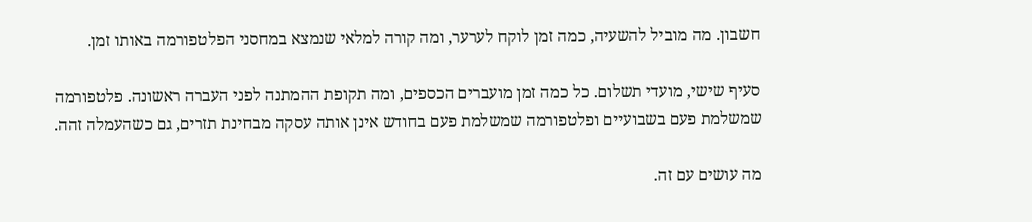חשבון. מה מוביל להשעיה, כמה זמן לוקח לערער, ומה קורה למלאי שנמצא במחסני הפלטפורמה באותו זמן.

סעיף שישי, מועדי תשלום. כל כמה זמן מועברים הכספים, ומה תקופת ההמתנה לפני העברה ראשונה. פלטפורמה שמשלמת פעם בשבועיים ופלטפורמה שמשלמת פעם בחודש אינן אותה עסקה מבחינת תזרים, גם כשהעמלה זהה.

מה עושים עם זה.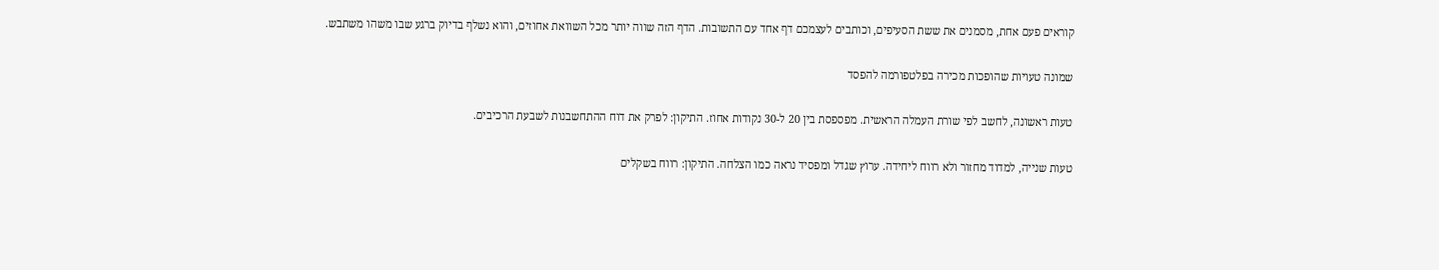קוראים פעם אחת, מסמנים את ששת הסעיפים, וכותבים לעצמכם דף אחד עם התשובות. הדף הזה שווה יותר מכל השוואת אחוזים, והוא נשלף בדיוק ברגע שבו משהו משתבש.

שמונה טעויות שהופכות מכירה בפלטפורמה להפסד

טעות ראשונה, לחשב לפי שורת העמלה הראשית. מפספסת בין 20 ל-30 נקודות אחוז. התיקון: לפרק את דוח ההתחשבנות לשבעת הרכיבים.

טעות שנייה, למדוד מחזור ולא רווח ליחידה. ערוץ שגדל ומפסיד נראה כמו הצלחה. התיקון: רווח בשקלים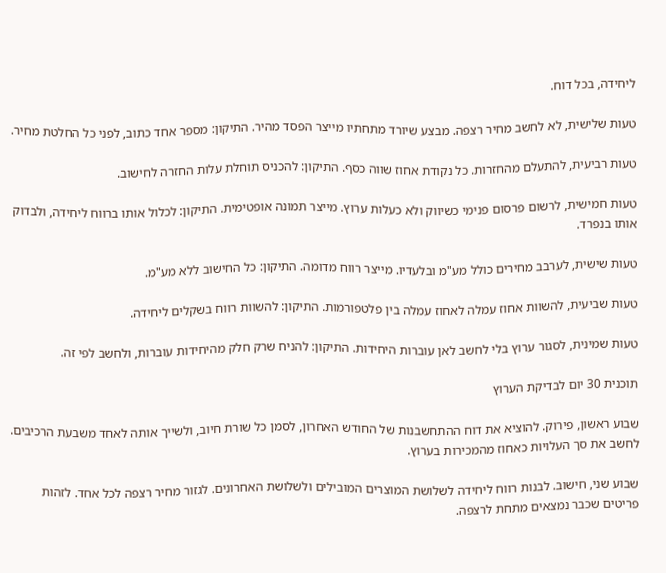ליחידה, בכל דוח.

טעות שלישית, לא לחשב מחיר רצפה. מבצע שיורד מתחתיו מייצר הפסד מהיר. התיקון: מספר אחד כתוב, לפני כל החלטת מחיר.

טעות רביעית, להתעלם מהחזרות. כל נקודת אחוז שווה כסף. התיקון: להכניס תוחלת עלות החזרה לחישוב.

טעות חמישית, לרשום פרסום פנימי כשיווק ולא כעלות ערוץ. מייצר תמונה אופטימית. התיקון: לכלול אותו ברווח ליחידה, ולבדוק אותו בנפרד.

טעות שישית, לערבב מחירים כולל מע"מ ובלעדיו. מייצר רווח מדומה. התיקון: כל החישוב ללא מע"מ.

טעות שביעית, להשוות אחוז עמלה לאחוז עמלה בין פלטפורמות. התיקון: להשוות רווח בשקלים ליחידה.

טעות שמינית, לסגור ערוץ בלי לחשב לאן עוברות היחידות. התיקון: להניח שרק חלק מהיחידות עוברות, ולחשב לפי זה.

תוכנית 30 יום לבדיקת הערוץ

שבוע ראשון, פירוק. להוציא את דוח ההתחשבנות של החודש האחרון, לסמן כל שורת חיוב, ולשייך אותה לאחד משבעת הרכיבים. לחשב את סך העלויות כאחוז מהמכירות בערוץ.

שבוע שני, חישוב. לבנות רווח ליחידה לשלושת המוצרים המובילים ולשלושת האחרונים. לגזור מחיר רצפה לכל אחד. לזהות פריטים שכבר נמצאים מתחת לרצפה.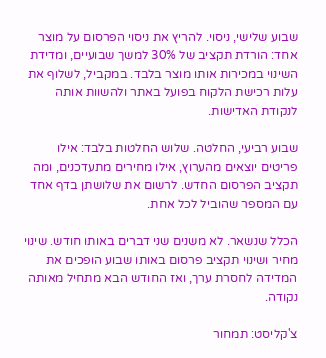שבוע שלישי, ניסוי. להריץ את ניסוי הפרסום על מוצר אחד: הורדת תקציב של 30% למשך שבועיים, ומדידת השינוי במכירות אותו מוצר בלבד. במקביל, לשלוף את עלות רכישת הלקוח בפועל באתר ולהשוות אותה לנקודת האדישות.

שבוע רביעי, החלטה. שלוש החלטות בלבד: אילו פריטים יוצאים מהערוץ, אילו מחירים מתעדכנים, ומה תקציב הפרסום החדש. לרשום את שלושתן בדף אחד עם המספר שהוביל לכל אחת.

הכלל שנשאר. לא משנים שני דברים באותו חודש. שינוי מחיר ושינוי תקציב פרסום באותו שבוע הופכים את המדידה לחסרת ערך, ואז החודש הבא מתחיל מאותה נקודה.

צ'קליסט: תמחור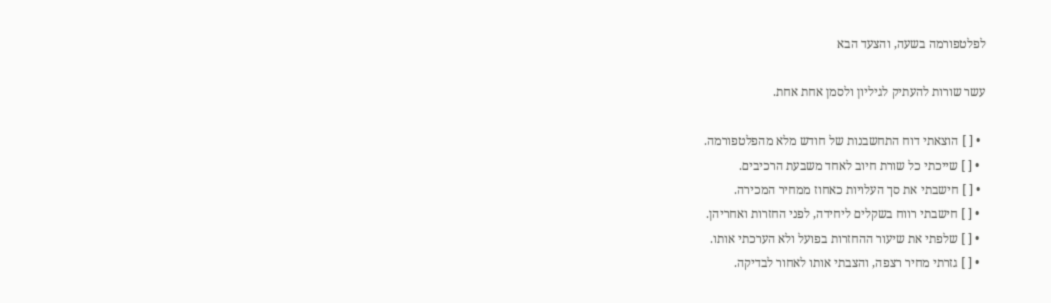לפלטפורמה בשעה, והצעד הבא

עשר שורות להעתיק לגיליון ולסמן אחת אחת.

  • [ ] הוצאתי דוח התחשבנות של חודש מלא מהפלטפורמה.
  • [ ] שייכתי כל שורת חיוב לאחד משבעת הרכיבים.
  • [ ] חישבתי את סך העלויות כאחוז ממחיר המכירה.
  • [ ] חישבתי רווח בשקלים ליחידה, לפני החזרות ואחריהן.
  • [ ] שלפתי את שיעור ההחזרות בפועל ולא הערכתי אותו.
  • [ ] גזרתי מחיר רצפה, והצבתי אותו לאחור לבדיקה.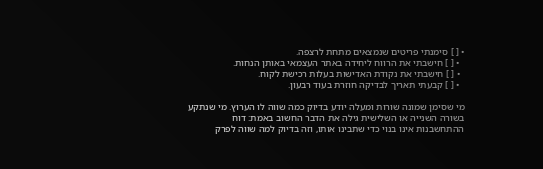• [ ] סימנתי פריטים שנמצאים מתחת לרצפה.
  • [ ] חישבתי את הרווח ליחידה באתר העצמאי באותן הנחות.
  • [ ] חישבתי את נקודת האדישות בעלות רכישת לקוח.
  • [ ] קבעתי תאריך לבדיקה חוזרת בעוד רבעון.

מי שסימן שמונה שורות ומעלה יודע בדיוק כמה שווה לו הערוץ. מי שנתקע בשורה השנייה או השלישית גילה את הדבר החשוב באמת: דוח ההתחשבנות אינו בנוי כדי שתבינו אותו, וזה בדיוק למה שווה לפרק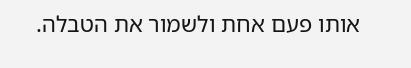אותו פעם אחת ולשמור את הטבלה.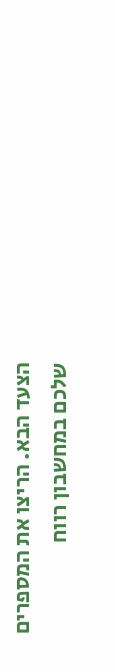הצעד הבא. הריצו את המספרים שלכם במחשבון רווח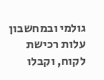גולמי ובמחשבון עלות רכישת לקוח, וקבלו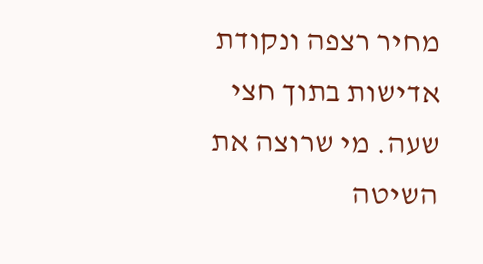מחיר רצפה ונקודת אדישות בתוך חצי שעה. מי שרוצה את השיטה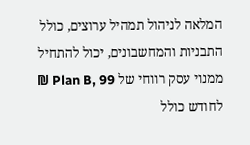המלאה לניהול תמהיל ערוצים, כולל התבניות והמחשבונים, יכול להתחיל ממנוי עסק רווחי של Plan B, 99 ₪ לחודש כולל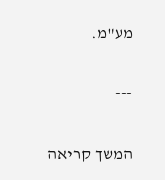מע"מ.

---

המשך קריאה